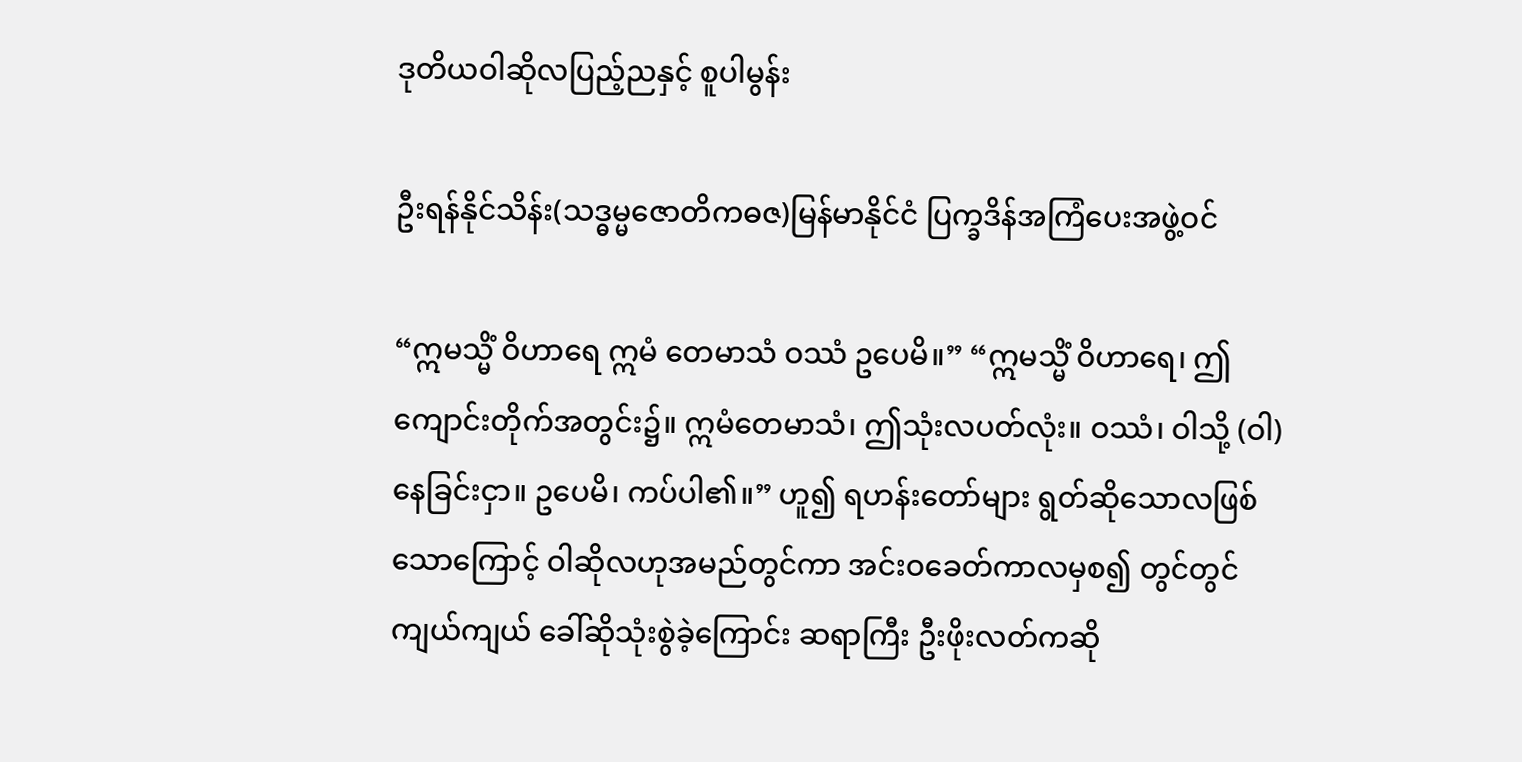ဒုတိယဝါဆိုလပြည့်ညနှင့် စူပါမွန်း

ဦးရန်နိုင်သိန်း(သဒ္ဓမ္မဇောတိကဓဇ)မြန်မာနိုင်ငံ ပြက္ခဒိန်အကြံပေးအဖွဲ့ဝင်

“ဣမသ္မိံ ဝိဟာရေ ဣမံ တေမာသံ ဝဿံ ဥပေမိ။” “ဣမသ္မိံ ဝိဟာရေ၊ ဤကျောင်းတိုက်အတွင်း၌။ ဣမံတေမာသံ၊ ဤသုံးလပတ်လုံး။ ဝဿံ၊ ဝါသို့ (ဝါ)နေခြင်းငှာ။ ဥပေမိ၊ ကပ်ပါ၏။” ဟူ၍ ရဟန်းတော်များ ရွတ်ဆိုသောလဖြစ်သောကြောင့် ဝါဆိုလဟုအမည်တွင်ကာ အင်းဝခေတ်ကာလမှစ၍ တွင်တွင်ကျယ်ကျယ် ခေါ်ဆိုသုံးစွဲခဲ့ကြောင်း ဆရာကြီး ဦးဖိုးလတ်ကဆို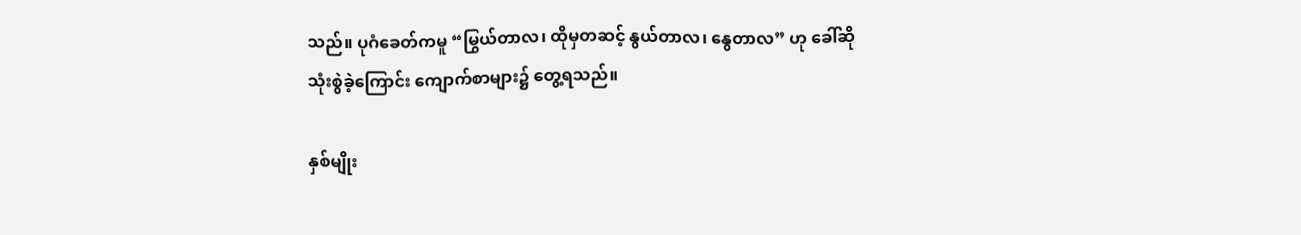သည်။ ပုဂံခေတ်ကမူ “မြွယ်တာလ၊ ထိုမှတဆင့် နွယ်တာလ၊ နွေတာလ” ဟု ခေါ်ဆိုသုံးစွဲခဲ့ကြောင်း ကျောက်စာများ၌ တွေ့ရသည်။

နှစ်မျိုး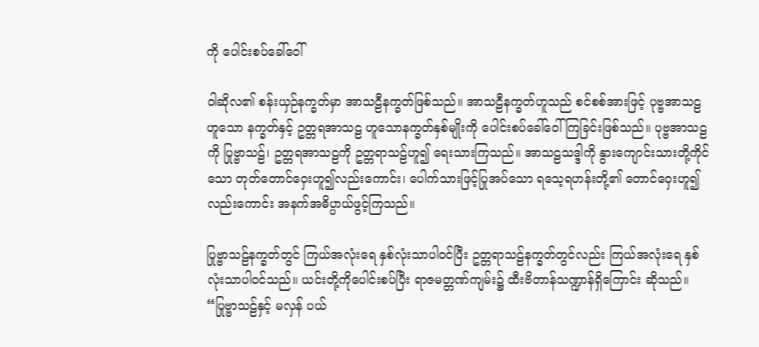ကို ပေါင်းစပ်ခေါ်ဝေါ်

ဝါဆိုလ၏ စန်းယှဉ်နက္ခတ်မှာ အာသဠီနက္ခတ်ဖြစ်သည်။ အာသဠီနက္ခတ်ဟူသည် စင်စစ်အားဖြင့် ပုဗ္ဗအာသဠဟူသော နက္ခတ်နှင့် ဥတ္တရအာသဠ ဟူသောနက္ခတ်နှစ်မျိုးကို ပေါင်းစပ်ခေါ်ဝေါ်ကြခြင်းဖြစ်သည်။ ပုဗ္ဗအာသဠကို ပြုဗ္ဗာသဠ်၊ ဥတ္တရအာသဠကို ဥတ္တရာသဠ်ဟူ၍ ရေးသားကြသည်။ အာသဠသဒ္ဒါကို နွားကျောင်းသားတို့ကိုင်သော တုတ်တောင်ဝှေးဟူ၍လည်းကောင်း၊ ပေါက်သားဖြင့်ပြုအပ်သော ရသေ့ရဟန်းတို့၏ တောင်ဝှေးဟူ၍ လည်းကောင်း အနက်အဓိပ္ပာယ်ဖွင့်ကြသည်။

ပြုဗ္ဗာသဠ်နက္ခတ်တွင် ကြယ်အလုံးရေ နှစ်လုံးသာပါဝင်ပြီး ဥတ္တရာသဠ်နက္ခတ်တွင်လည်း ကြယ်အလုံးရေ နှစ်လုံးသာပါဝင်သည်။ ယင်းတို့ကိုပေါင်းစပ်ပြီး ရာဇမတ္တဏ်ကျမ်း၌ ထီးဗိတာန်သဏ္ဍာန်ရှိကြောင်း ဆိုသည်။ “ပြုဗ္ဗာသဠ်နှင့် မလှန် ပယ်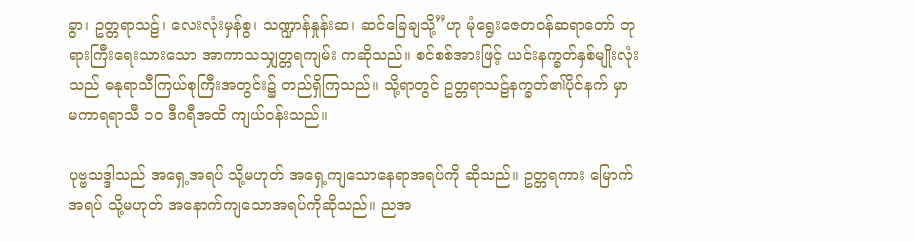ခွာ၊ ဥတ္တရာသဠ်၊ လေးလုံးမှန်စွ၊ သဏ္ဍာန်နှုန်းဆ၊ ဆင်ခြေချသို့”ဟု မုံရွေးဇေတဝန်ဆရာတော် ဘုရားကြီးရေးသားသော အာကာသသျှတ္တရကျမ်း ကဆိုသည်။ စင်စစ်အားဖြင့် ယင်းနက္ခတ်နှစ်မျိုးလုံးသည် ဓနုရာသီကြယ်စုကြီးအတွင်း၌ တည်ရှိကြသည်။ သို့ရာတွင် ဥတ္တရာသဠ်နက္ခတ်၏ပိုင်နက် မှာ မကာရရာသီ ၁၀ ဒီဂရီအထိ ကျယ်ဝန်းသည်။

ပုဗ္ဗသဒ္ဒါသည် အရှေ့အရပ် သို့မဟုတ် အရှေ့ကျသောနေရာအရပ်ကို ဆိုသည်။ ဥတ္တရကား မြောက်အရပ် သို့မဟုတ် အနောက်ကျသောအရပ်ကိုဆိုသည်။ ညအ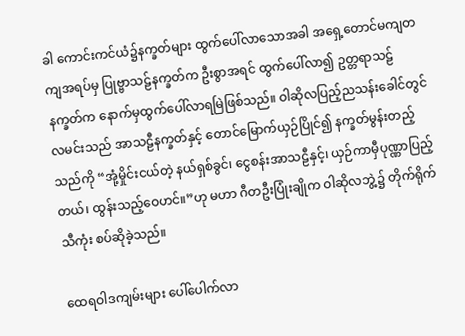ခါ ကောင်းကင်ယံ၌နက္ခတ်များ ထွက်ပေါ်လာသောအခါ အရှေ့တောင်မကျတကျအရပ်မှ ပြုဗ္ဗာသဠ်နက္ခတ်က ဦးစွာအရင် ထွက်ပေါ်လာ၍ ဥတ္တရာသဠ်နက္ခတ်က နောက်မှထွက်ပေါ်လာရမြဲဖြစ်သည်။ ဝါဆိုလပြည့်ညသန်းခေါင်တွင် လမင်းသည် အာသဠီနက္ခတ်နှင့် တောင်မြောက်ယှဉ်ပြိုင်၍ နက္ခတ်မွန်းတည့်သည်ကို “အုံ့မှိုင်းငယ်တဲ့ နယ်ရှစ်ခွင်၊ ငွေစန်းအာသဠီနှင့်၊ ယှဉ်ကာမှီပုဏ္ဏာပြည့်တယ်၊ ထွန်းသည့်ဝေဟင်။”ဟု မဟာ ဂီတဦးပြုံးချိုက ဝါဆိုလဘွဲ့၌ တိုက်ရိုက်သီကုံး စပ်ဆိုခဲ့သည်။

ထေရဝါဒကျမ်းများ ပေါ်ပေါက်လာ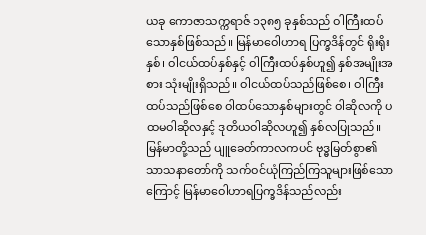ယခု ကောဇာသက္ကရာဇ် ၁၃၈၅ ခုနှစ်သည် ဝါကြီးထပ်သောနှစ်ဖြစ်သည်။ မြန်မာဝေါဟာရ ပြက္ခဒိန်တွင် ရိုးရိုးနှစ်၊ ဝါငယ်ထပ်နှစ်နှင့် ဝါကြီးထပ်နှစ်ဟူ၍ နှစ်အမျိုးအစား သုံးမျိုးရှိသည်။ ဝါငယ်ထပ်သည်ဖြစ်စေ၊ ဝါကြီးထပ်သည်ဖြစ်စေ ဝါထပ်သောနှစ်များတွင် ဝါဆိုလကို ပထမဝါဆိုလနှင့် ဒုတိယဝါဆိုလဟူ၍ နှစ်လပြုသည်။ မြန်မာတို့သည် ပျူခေတ်ကာလကပင် ဗုဒ္ဓမြတ်စွာ၏သာသနာတော်ကို သက်ဝင်ယုံကြည်ကြသူများဖြစ်သောကြောင့် မြန်မာဝေါဟာရပြက္ခဒိန်သည်လည်း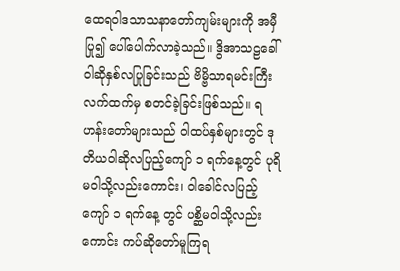ထေရဝါဒသာသနာတော်ကျမ်းများကို အမှီပြု၍ ပေါ်ပေါက်လာခဲ့သည်။ ဒွိအာသဠခေါ် ဝါဆိုနှစ်လပြုခြင်းသည် ဗိမ္ဗိသာရမင်းကြီးလက်ထက်မှ စတင်ခဲ့ခြင်းဖြစ်သည်။ ရဟန်းတော်များသည် ဝါထပ်နှစ်များတွင် ဒုတိယဝါဆိုလပြည့်ကျော် ၁ ရက်နေ့တွင် ပုရိမဝါသို့လည်းကောင်း၊ ဝါခေါင်လပြည့်ကျော် ၁ ရက်နေ့ တွင် ပစ္ဆိမဝါသို့လည်းကောင်း ကပ်ဆိုတော်မူကြရ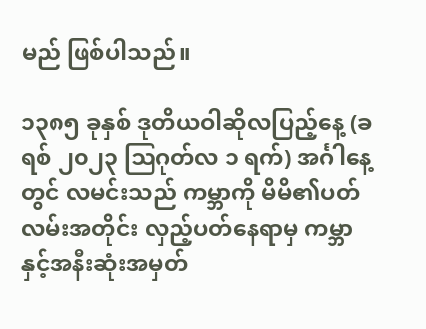မည် ဖြစ်ပါသည်။

၁၃၈၅ ခုနှစ် ဒုတိယဝါဆိုလပြည့်နေ့ (ခရစ် ၂၀၂၃ ဩဂုတ်လ ၁ ရက်) အင်္ဂါနေ့တွင် လမင်းသည် ကမ္ဘာကို မိမိ၏ပတ်လမ်းအတိုင်း လှည့်ပတ်နေရာမှ ကမ္ဘာနှင့်အနီးဆုံးအမှတ်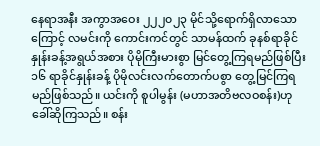နေရာအနီး အကွာအဝေး ၂၂၂၀၂၃ မိုင်သို့ရောက်ရှိလာသောကြောင့် လမင်းကို ကောင်းကင်တွင် သာမန်ထက် ခုနစ်ရာခိုင်နှုန်းခန့်အရွယ်အစား ပိုမိုကြီးမားစွာ မြင်တွေ့ကြရမည်ဖြစ်ပြီး ၁၆ ရာခိုင်နှုန်းခန့် ပိုမိုလင်းလက်တောက်ပစွာ တွေ့မြင်ကြရမည်ဖြစ်သည်။ ယင်းကို စူပါမွန်း (မဟာအတိဗလဝစန်း)ဟု ခေါ်ဆိုကြသည်။ စန်း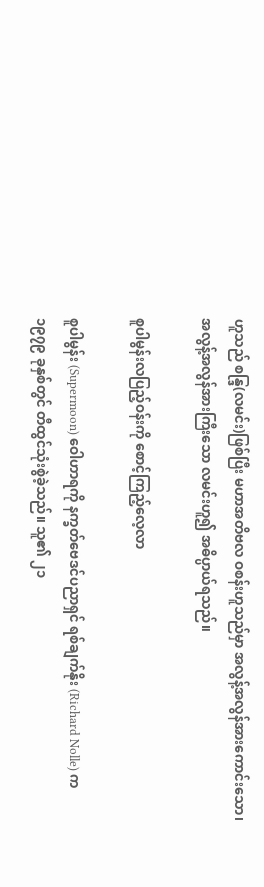ဟူသည် စန္ဒြ(လမင်း)ဖြစ်ပြီး မဟာအတိဗလ ဝစန်းဟူသည်မှာ အလွန့်အလွန်အားကောင်းသော၊ အလွန့်အလွန်အားကြီးသော လမင်းဟူ၍ အဓိပ္ပာယ်ရသည်။

စူပါမွန်းလပြည့်ဝန်းကို စောင့်ကြည့်လေ့လာ

စူပါမွန်း (Supermoon) ဝေါဟာရကို နက္ခတ်ဗေဒင်ပညာရှင် ရစ်ချက်နိုး (Richard Nolle) က ၁၉၇၉ ခုနှစ်တွင် တီထွင်သုံးစွဲခဲ့သည်။ သူ၏ ၂၁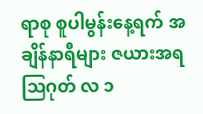ရာစု စူပါမွန်းနေ့ရက် အချိန်နာရီများ ဇယားအရ ဩဂုတ် လ ၁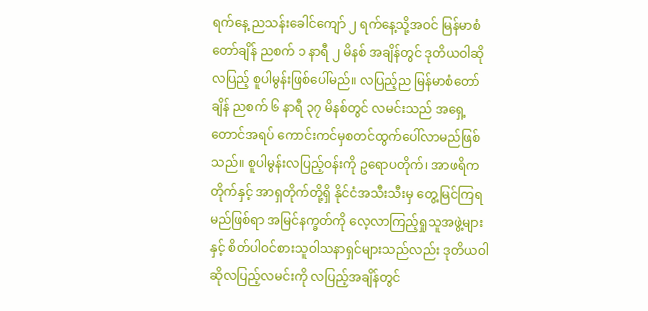ရက်နေ့ ညသန်းခေါင်ကျော် ၂ ရက်နေ့သို့အဝင် မြန်မာစံတော်ချိန် ညစက် ၁ နာရီ ၂ မိနစ် အချိန်တွင် ဒုတိယဝါဆိုလပြည့် စူပါမွန်းဖြစ်ပေါ်မည်။ လပြည့်ည မြန်မာစံတော်ချိန် ညစက် ၆ နာရီ ၃၇ မိနစ်တွင် လမင်းသည် အရှေ့တောင်အရပ် ကောင်းကင်မှစတင်ထွက်ပေါ်လာမည်ဖြစ်သည်။ စူပါမွန်းလပြည့်ဝန်းကို ဥရောပတိုက်၊ အာဖရိကတိုက်နှင့် အာရှတိုက်တို့ရှိ နိုင်ငံအသီးသီးမှ တွေ့မြင်ကြရမည်ဖြစ်ရာ အမြင်နက္ခတ်ကို လေ့လာကြည့်ရှုသူအဖွဲ့များနှင့် စိတ်ပါဝင်စားသူဝါသနာရှင်များသည်လည်း ဒုတိယဝါဆိုလပြည့်လမင်းကို လပြည့်အချိန်တွင်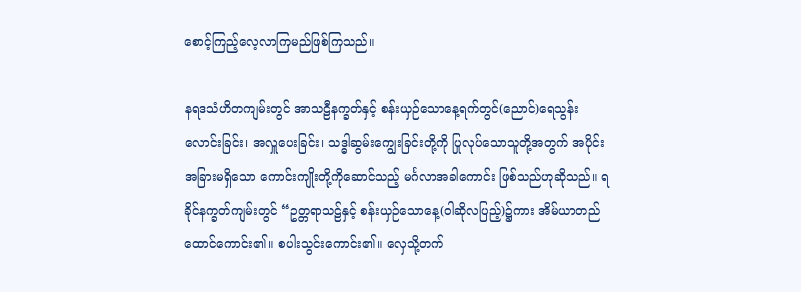စောင့်ကြည့်လေ့လာကြမည်ဖြစ်ကြသည်။

နရဒသံဟိတကျမ်းတွင် အာသဠီနက္ခတ်နှင့် စန်းယှဉ်သောနေ့ရက်တွင်(ညောင်)ရေသွန်းလောင်းခြင်း၊ အလှူပေးခြင်း၊ သဒ္ဓါဆွမ်းကျွေးခြင်းတို့ကို ပြုလုပ်သောသူတို့အတွက် အပိုင်းအခြားမရှိသော ကောင်းကျိုးတို့ကိုဆောင်သည့် မင်္ဂလာအခါကောင်း ဖြစ်သည်ဟုဆိုသည်။ ရခိုင်နက္ခတ်ကျမ်းတွင် “ဥတ္တရာသဠ်နှင့် စန်းယှဉ်သောနေ့(ဝါဆိုလပြည့်)၌ကား အိမ်ယာတည်ထောင်ကောင်း၏။ စပါးသွင်းကောင်း၏။ လှေသို့တက်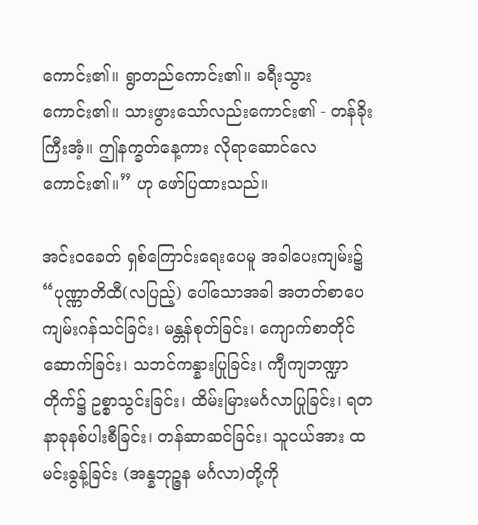ကောင်း၏။ ရွာတည်ကောင်း၏။ ခရီးသွားကောင်း၏။ သားဖွားသော်လည်းကောင်း၏ - တန်ခိုးကြီးအံ့။ ဤနက္ခတ်နေ့ကား လိုရာဆောင်လေကောင်း၏။” ဟု ဖော်ပြထားသည်။

အင်းဝခေတ် ရှစ်ကြောင်းရေးပေမူ အခါပေးကျမ်း၌ “ပုဏ္ဏာတိထီ(လပြည့်) ပေါ်သောအခါ အတတ်စာပေကျမ်းဂန်သင်ခြင်း၊ မန္တန်စုတ်ခြင်း၊ ကျောက်စာတိုင်ဆောက်ခြင်း၊ သဘင်ကန္နားပြုခြင်း၊ ကျီကျဘဏ္ဍာတိုက်၌ ဥစ္စာသွင်းခြင်း၊ ထိမ်းမြားမင်္ဂလာပြုခြင်း၊ ရတနာခုနစ်ပါးစီခြင်း၊ တန်ဆာဆင်ခြင်း၊ သူငယ်အား ထမင်းခွန့်ခြင်း (အန္နဘုဉ္ဇန မင်္ဂလာ)တို့ကို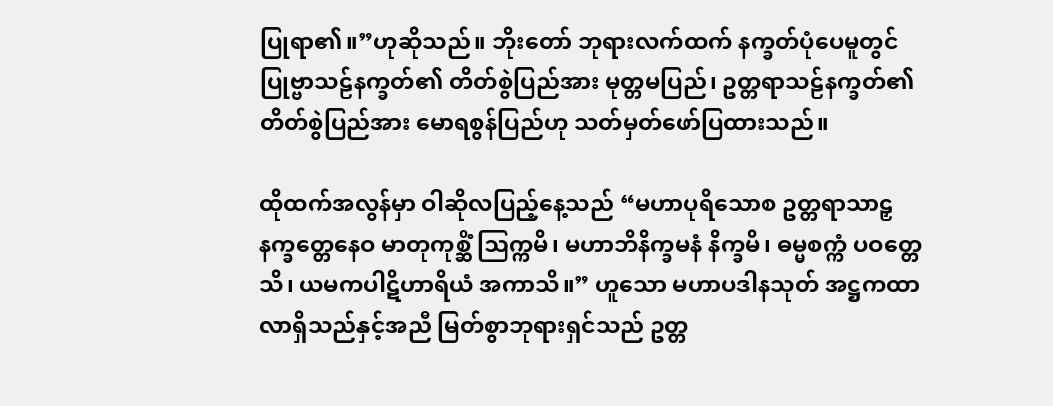ပြုရာ၏။”ဟုဆိုသည်။ ဘိုးတော် ဘုရားလက်ထက် နက္ခတ်ပုံပေမူတွင် ပြုဗ္ဗာသဠ်နက္ခတ်၏ တိတ်စွဲပြည်အား မုတ္တမပြည်၊ ဥတ္တရာသဠ်နက္ခတ်၏ တိတ်စွဲပြည်အား မောရစွန်ပြည်ဟု သတ်မှတ်ဖော်ပြထားသည်။

ထိုထက်အလွန်မှာ ဝါဆိုလပြည့်နေ့သည် “မဟာပုရိသောစ ဥတ္တရာသာဠှ နက္ခတ္တေနေဝ မာတုကုစ္ဆိံ ဩက္ကမိ၊ မဟာဘိနိက္ခမနံ နိက္ခမိ၊ ဓမ္မစက္ကံ ပဝတ္တေသိ၊ ယမကပါဋိဟာရိယံ အကာသိ။” ဟူသော မဟာပဒါနသုတ် အဋ္ဌကထာလာရှိသည်နှင့်အညီ မြတ်စွာဘုရားရှင်သည် ဥတ္တ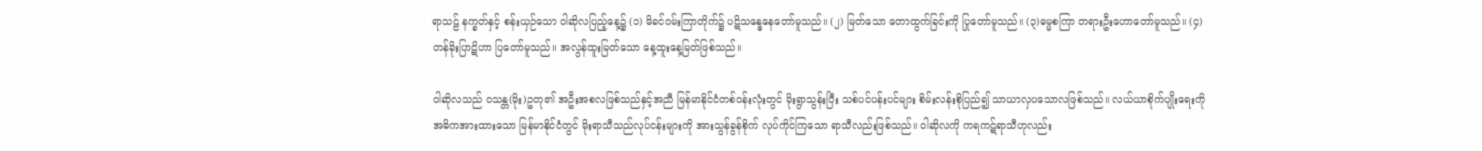ရာသဠ် နက္ခတ်နှင့် စန်းယှဉ်သော ဝါဆိုလပြည့်နေ့၌ (၁) မိခင်ဝမ်းကြာတိုက်၌ ပဋိသန္ဓေနေတော်မူသည်။ (၂) မြတ်သော တောထွက်ခြင်းကို ပြုတော်မူသည်။ (၃)ဓမ္မစကြာ တရားဦးဟောတော်မူသည်။ (၄) တန်ခိုးပြာဋိဟာ ပြတော်မူသည်။ အလွန်ထူးမြတ်သော နေ့ထူးနေ့မြတ်ဖြစ်သည်။

ဝါဆိုလသည် ဝသန္တ(မိုး)ဥတု၏ အဦးအစလဖြစ်သည်နှင့်အညီ မြန်မာနိုင်ငံတစ်ဝန်းလုံးတွင် မိုးရွာသွန်းပြီး သစ်ပင်ပန်းပင်များ စိမ်းလန်းစိုပြည်၍ သာယာလှပသောလဖြစ်သည်။ လယ်ယာစိုက်ပျိုးရေးကို အဓိကအားထားသော မြန်မာနိုင်ငံတွင် မိုးရာသီသည်လုပ်ငန်းများကို အားသွန်ခွန်စိုက် လုပ်ကိုင်ကြသော ရာသီလည်းဖြစ်သည်။ ဝါဆိုလကို ကရကဋ်ရာသီဟုလည်း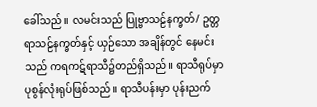ခေါ်သည်။ လမင်းသည် ပြုဗ္ဗာသဠ်နက္ခတ်/ ဥတ္တရာသဠ်နက္ခတ်နှင့် ယှဉ်သော အချိန်တွင် နေမင်းသည် ကရကဋ်ရာသီ၌တည်ရှိသည်။ ရာသီရုပ်မှာ ပုစွန်လုံးရုပ်ဖြစ်သည်။ ရာသီပန်းမှာ ပုန်းညက်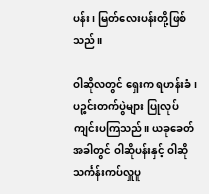ပန်း၊ မြတ်လေးပန်းတို့ဖြစ်သည်။

ဝါဆိုလတွင် ရှေးက ရဟန်းခံ၊ ပဉ္စင်းတက်ပွဲများ ပြုလုပ်ကျင်းပကြသည်။ ယခုခေတ်အခါတွင် ဝါဆိုပန်းနှင့် ဝါဆိုသင်္ကန်းကပ်လှူပူ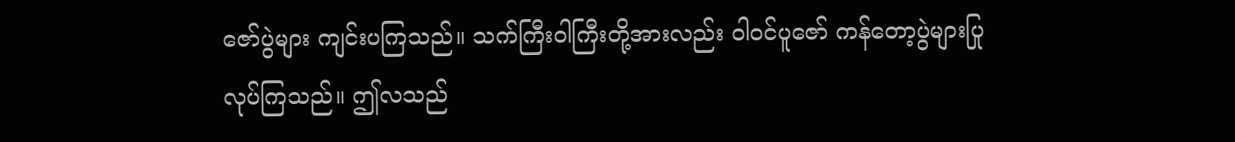ဇော်ပွဲများ ကျင်းပကြသည်။ သက်ကြီးဝါကြီးတို့အားလည်း ဝါဝင်ပူဇော် ကန်တော့ပွဲများပြုလုပ်ကြသည်။ ဤလသည်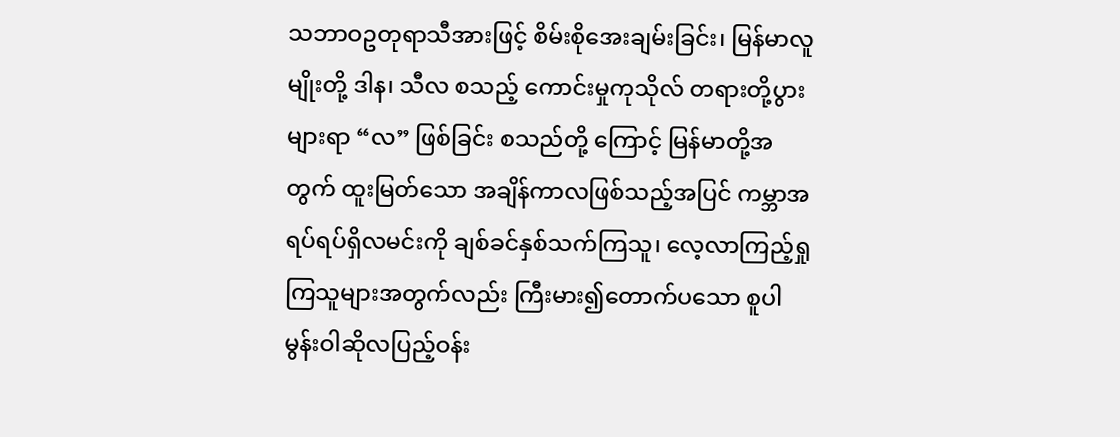သဘာဝဥတုရာသီအားဖြင့် စိမ်းစိုအေးချမ်းခြင်း၊ မြန်မာလူမျိုးတို့ ဒါန၊ သီလ စသည့် ကောင်းမှုကုသိုလ် တရားတို့ပွားများရာ “လ” ဖြစ်ခြင်း စသည်တို့ ကြောင့် မြန်မာတို့အတွက် ထူးမြတ်သော အချိန်ကာလဖြစ်သည့်အပြင် ကမ္ဘာအရပ်ရပ်ရှိလမင်းကို ချစ်ခင်နှစ်သက်ကြသူ၊ လေ့လာကြည့်ရှုကြသူများအတွက်လည်း ကြီးမား၍တောက်ပသော စူပါမွန်းဝါဆိုလပြည့်ဝန်း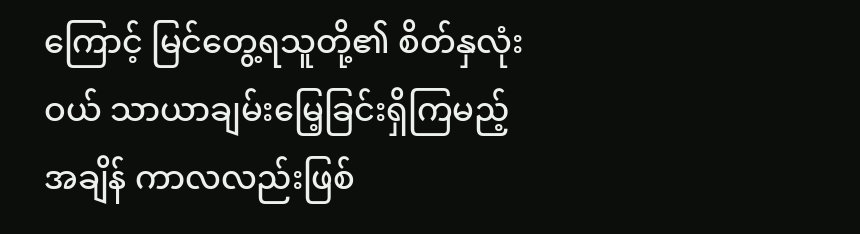ကြောင့် မြင်တွေ့ရသူတို့၏ စိတ်နှလုံးဝယ် သာယာချမ်းမြေ့ခြင်းရှိကြမည့်အချိန် ကာလလည်းဖြစ်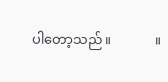ပါတော့သည်။             ။